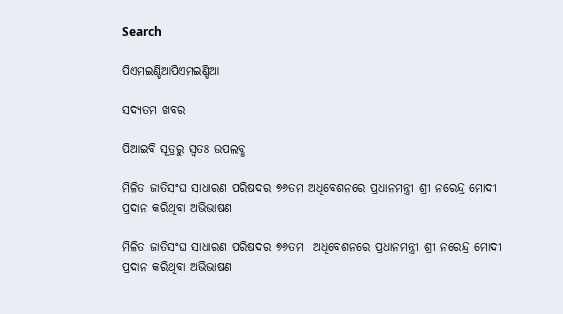Search

ପିଏମଇଣ୍ଡିଆପିଏମଇଣ୍ଡିଆ

ସଦ୍ୟତମ ଖବର

ପିଆଇବି ସୂତ୍ରରୁ ସ୍ବତଃ ଉପଲବ୍ଧ

ମିଳିତ ଜାତିସଂଘ ସାଧାରଣ ପରିଷଦର ୭୬ତମ ଅଧିବେଶନରେ ପ୍ରଧାନମନ୍ତ୍ରୀ ଶ୍ରୀ ନରେନ୍ଦ୍ର ମୋଦୀ ପ୍ରଦାନ କରିଥିବା ଅଭିଭାଷଣ

ମିଳିତ ଜାତିସଂଘ ସାଧାରଣ ପରିଷଦର ୭୬ତମ  ଅଧିବେଶନରେ ପ୍ରଧାନମନ୍ତ୍ରୀ ଶ୍ରୀ ନରେନ୍ଦ୍ର ମୋଦୀ ପ୍ରଦାନ କରିଥିବା ଅଭିଭାଷଣ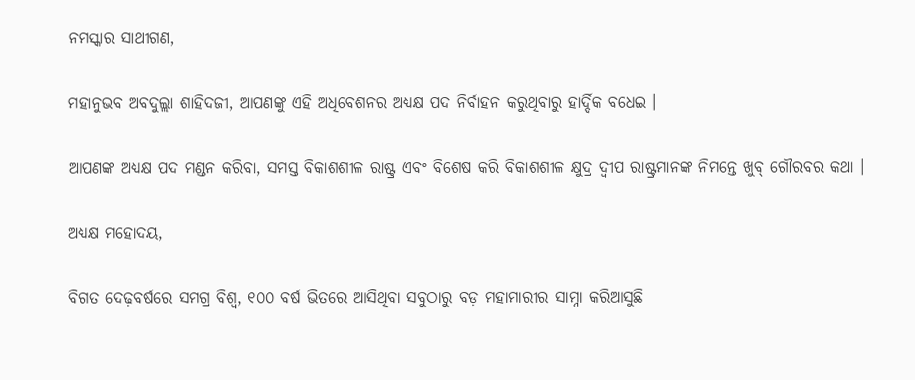ନମସ୍କାର ସାଥୀଗଣ,

ମହାନୁଭବ ଅବଦୁଲ୍ଲା ଶାହିଦଜୀ, ଆପଣଙ୍କୁ ଏହି ଅଧିବେଶନର ଅଧ୍ୟକ୍ଷ ପଦ ନିର୍ବାହନ କରୁଥିବାରୁ ହାର୍ଦ୍ଦିକ ବଧେଇ ।

ଆପଣଙ୍କ ଅଧ୍ୟକ୍ଷ ପଦ ମଣ୍ଡନ କରିବା, ସମସ୍ତ ବିକାଶଶୀଳ ରାଷ୍ଟ୍ର ଏବଂ ବିଶେଷ କରି ବିକାଶଶୀଳ କ୍ଷୁଦ୍ର ଦ୍ୱୀପ ରାଷ୍ଟ୍ରମାନଙ୍କ ନିମନ୍ତେ ଖୁବ୍ ଗୌରବର କଥା ।

ଅଧ୍ୟକ୍ଷ ମହୋଦୟ,

ବିଗତ ଦେଢ଼ବର୍ଷରେ ସମଗ୍ର ବିଶ୍ୱ, ୧୦୦ ବର୍ଷ ଭିତରେ ଆସିଥିବା ସବୁଠାରୁ ବଡ଼ ମହାମାରୀର ସାମ୍ନା କରିଆସୁଛି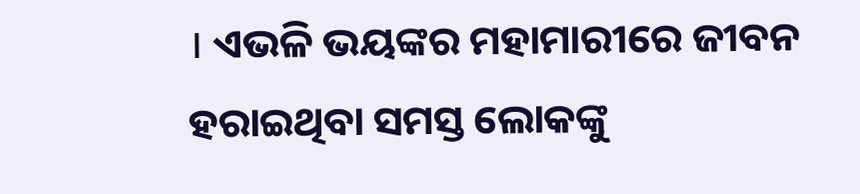। ଏଭଳି ଭୟଙ୍କର ମହାମାରୀରେ ଜୀବନ ହରାଇଥିବା ସମସ୍ତ ଲୋକଙ୍କୁ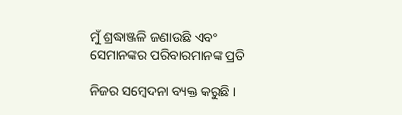ମୁଁ ଶ୍ରଦ୍ଧାଞ୍ଜଳି ଜଣାଉଛି ଏବଂ ସେମାନଙ୍କର ପରିବାରମାନଙ୍କ ପ୍ରତି

ନିଜର ସମ୍ବେଦନା ବ୍ୟକ୍ତ କରୁଛି ।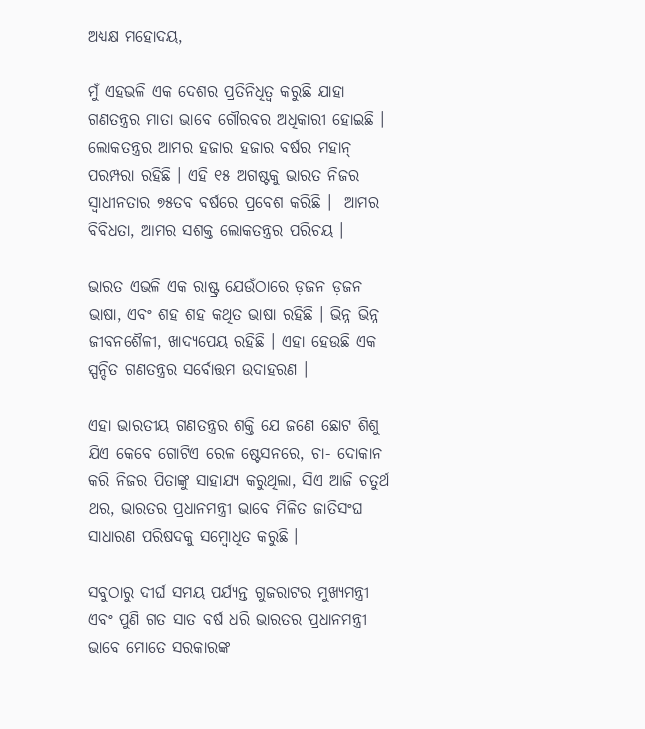ଅଧ୍ୟକ୍ଷ ମହୋଦୟ,

ମୁଁ ଏହଭଳି ଏକ ଦେଶର ପ୍ରତିନିଧିତ୍ୱ କରୁଛି ଯାହା ଗଣତନ୍ତ୍ରର ମାତା ଭାବେ ଗୌରବର ଅଧିକାରୀ ହୋଇଛି । ଲୋକତନ୍ତ୍ରର ଆମର ହଜାର ହଜାର ବର୍ଷର ମହାନ୍ ପରମ୍ପରା ରହିଛି । ଏହି ୧୫ ଅଗଷ୍ଟକୁ ଭାରତ ନିଜର ସ୍ୱାଧୀନତାର ୭୫ତବ ବର୍ଷରେ ପ୍ରବେଶ କରିଛି ।  ଆମର ବିବିଧତା, ଆମର ସଶକ୍ତ ଲୋକତନ୍ତ୍ରର ପରିଚୟ ।

ଭାରତ ଏଭଳି ଏକ ରାଷ୍ଟ୍ର ଯେଉଁଠାରେ ଡ଼ଜନ ଡ଼ଜନ ଭାଷା, ଏବଂ ଶହ ଶହ କଥିତ ଭାଷା ରହିଛି । ଭିନ୍ନ ଭିନ୍ନ ଜୀବନଶୈଳୀ, ଖାଦ୍ୟପେୟ ରହିଛି । ଏହା ହେଉଛି ଏକ ସ୍ପନ୍ଦିତ ଗଣତନ୍ତ୍ରର ସର୍ବୋତ୍ତମ ଉଦାହରଣ ।

ଏହା ଭାରତୀୟ ଗଣତନ୍ତ୍ରର ଶକ୍ତି ଯେ ଜଣେ ଛୋଟ ଶିଶୁ ଯିଏ କେବେ ଗୋଟିଏ ରେଳ ଷ୍ଟେସନରେ, ଚା- ଦୋକାନ କରି ନିଜର ପିତାଙ୍କୁ ସାହାଯ୍ୟ କରୁଥିଲା, ସିଏ ଆଜି ଚତୁର୍ଥ ଥର, ଭାରତର ପ୍ରଧାନମନ୍ତ୍ରୀ ଭାବେ ମିଳିତ ଜାତିସଂଘ ସାଧାରଣ ପରିଷଦକୁ ସମ୍ବୋଧିତ କରୁଛି ।

ସବୁଠାରୁ ଦୀର୍ଘ ସମୟ ପର୍ଯ୍ୟନ୍ତ ଗୁଜରାଟର ମୁଖ୍ୟମନ୍ତ୍ରୀ ଏବଂ ପୁଣି ଗତ ସାତ ବର୍ଷ ଧରି ଭାରତର ପ୍ରଧାନମନ୍ତ୍ରୀ ଭାବେ ମୋତେ ସରକାରଙ୍କ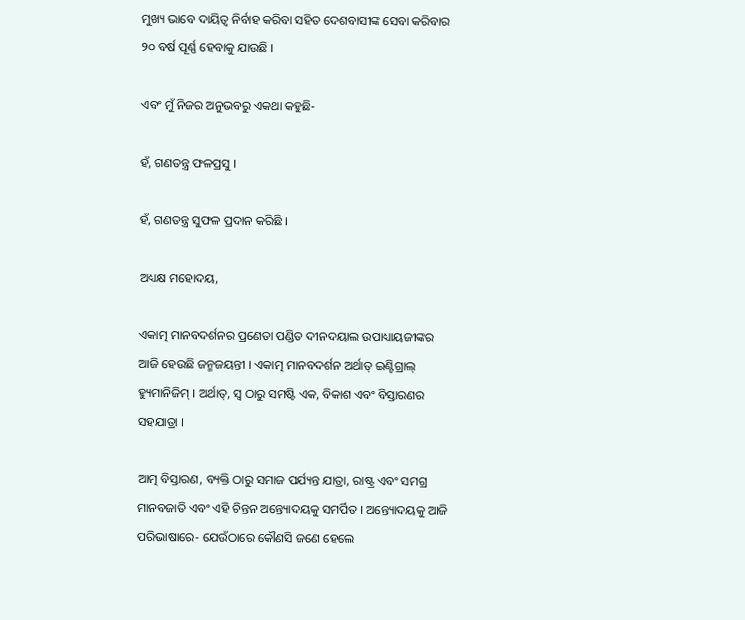ମୁଖ୍ୟ ଭାବେ ଦାୟିତ୍ୱ ନିର୍ବାହ କରିବା ସହିତ ଦେଶବାସୀଙ୍କ ସେବା କରିବାର ୨୦ ବର୍ଷ ପୂର୍ଣ୍ଣ ହେବାକୁ ଯାଉଛି ।

ଏବଂ ମୁଁ ନିଜର ଅନୁଭବରୁ ଏକଥା କହୁଛି-

ହଁ, ଗଣତନ୍ତ୍ର ଫଳପ୍ରସୁ ।

ହଁ, ଗଣତନ୍ତ୍ର ସୁଫଳ ପ୍ରଦାନ କରିଛି ।

ଅଧ୍ୟକ୍ଷ ମହୋଦୟ,

ଏକାତ୍ମ ମାନବଦର୍ଶନର ପ୍ରଣେତା ପଣ୍ଡିତ ଦୀନଦୟାଲ ଉପାଧ୍ୟାୟଜୀଙ୍କର ଆଜି ହେଉଛି ଜନ୍ମଜୟନ୍ତୀ । ଏକାତ୍ମ ମାନବଦର୍ଶନ ଅର୍ଥାତ୍ ଇଣ୍ଟିଗ୍ରାଲ୍ ହ୍ୟୁମାନିଜିମ୍ । ଅର୍ଥାତ୍‌, ସ୍ୱ ଠାରୁ ସମଷ୍ଟି ଏକ, ବିକାଶ ଏବଂ ବିସ୍ତାରଣର ସହଯାତ୍ରା ।

ଆତ୍ମ ବିସ୍ତାରଣ, ବ୍ୟକ୍ତି ଠାରୁ ସମାଜ ପର୍ଯ୍ୟନ୍ତ ଯାତ୍ରା, ରାଷ୍ଟ୍ର ଏବଂ ସମଗ୍ର ମାନବଜାତି ଏବଂ ଏହି ଚିନ୍ତନ ଅନ୍ତ୍ୟୋଦୟକୁ ସମର୍ପିତ । ଅନ୍ତ୍ୟୋଦୟକୁ ଆଜି ପରିଭାଷାରେ- ଯେଉଁଠାରେ କୌଣସି ଜଣେ ହେଲେ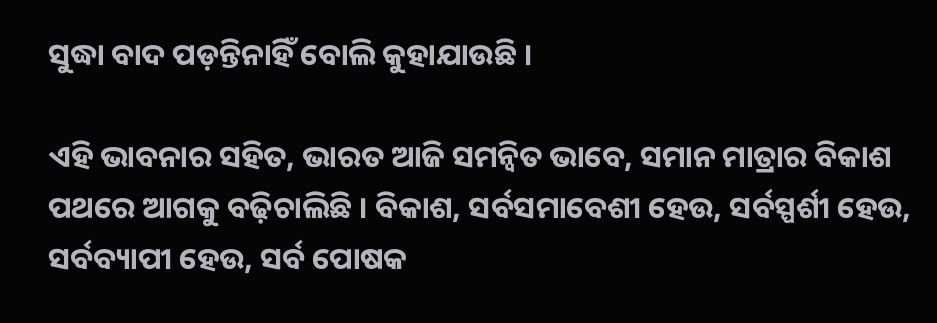ସୁଦ୍ଧା ବାଦ ପଡ଼ନ୍ତିନାହିଁ ବୋଲି କୁହାଯାଉଛି ।

ଏହି ଭାବନାର ସହିତ, ଭାରତ ଆଜି ସମନ୍ୱିତ ଭାବେ, ସମାନ ମାତ୍ରାର ବିକାଶ ପଥରେ ଆଗକୁ ବଢ଼ିଚାଲିଛି । ବିକାଶ, ସର୍ବସମାବେଶୀ ହେଉ, ସର୍ବସ୍ପର୍ଶୀ ହେଉ, ସର୍ବବ୍ୟାପୀ ହେଉ, ସର୍ବ ପୋଷକ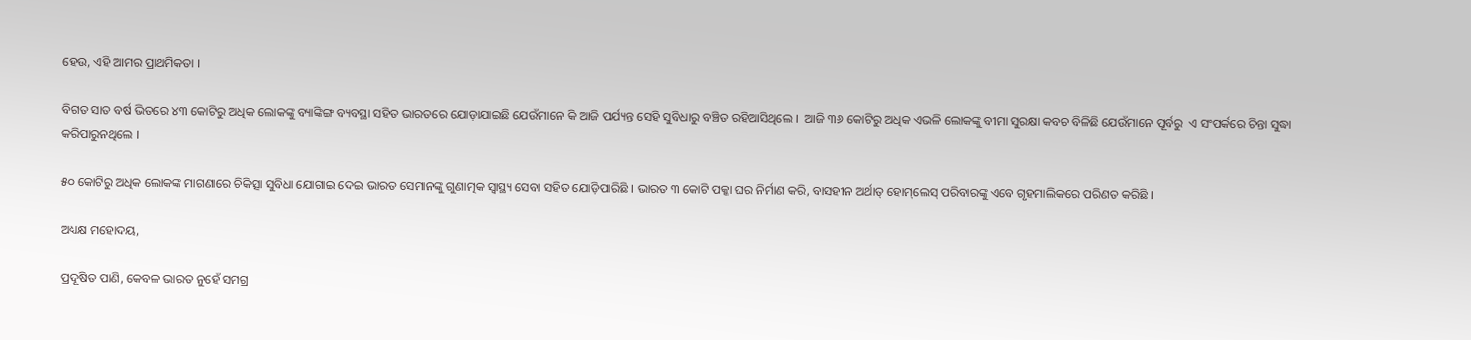ହେଉ, ଏହି ଆମର ପ୍ରାଥମିକତା ।

ବିଗତ ସାତ ବର୍ଷ ଭିତରେ ୪୩ କୋଟିରୁ ଅଧିକ ଲୋକଙ୍କୁ ବ୍ୟାଙ୍କିଙ୍ଗ ବ୍ୟବସ୍ଥା ସହିତ ଭାରତରେ ଯୋଡ଼ାଯାଇଛି ଯେଉଁମାନେ କି ଆଜି ପର୍ଯ୍ୟନ୍ତ ସେହି ସୁବିଧାରୁ ବଞ୍ଚିତ ରହିଆସିଥିଲେ ।  ଆଜି ୩୬ କୋଟିରୁ ଅଧିକ ଏଭଳି ଲୋକଙ୍କୁ ବୀମା ସୁରକ୍ଷା କବଚ ବିଳିଛି ଯେଉଁମାନେ ପୂର୍ବରୁ  ଏ ସଂପର୍କରେ ଚିନ୍ତା ସୁଦ୍ଧା କରିପାରୁନଥିଲେ ।

୫୦ କୋଟିରୁ ଅଧିକ ଲୋକଙ୍କ ମାଗଣାରେ ଚିକିତ୍ସା ସୁବିଧା ଯୋଗାଇ ଦେଇ ଭାରତ ସେମାନଙ୍କୁ ଗୁଣାତ୍ମକ ସ୍ୱାସ୍ଥ୍ୟ ସେବା ସହିତ ଯୋଡ଼ିପାରିଛି । ଭାରତ ୩ କୋଟି ପକ୍କା ଘର ନିର୍ମାଣ କରି, ବାସହୀନ ଅର୍ଥାତ୍ ହୋମ୍‌ଲେସ୍ ପରିବାରଙ୍କୁ ଏବେ ଗୃହମାଲିକରେ ପରିଣତ କରିଛି ।

ଅଧ୍ୟକ୍ଷ ମହୋଦୟ,

ପ୍ରଦୂଷିତ ପାଣି, କେବଳ ଭାରତ ନୁହେଁ ସମଗ୍ର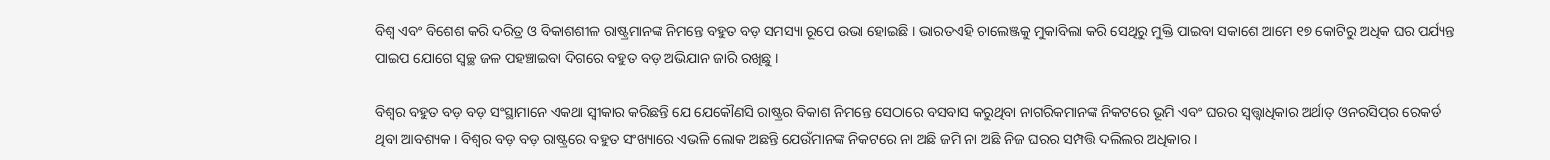ବିଶ୍ୱ ଏବଂ ବିଶେଶ କରି ଦରିତ୍ର ଓ ବିକାଶଶୀଳ ରାଷ୍ଟ୍ରମାନଙ୍କ ନିମନ୍ତେ ବହୁତ ବଡ଼ ସମସ୍ୟା ରୂପେ ଉଭା ହୋଇଛି । ଭାରତଏହି ଚାଲେଞ୍ଜକୁ ମୁକାବିଲା କରି ସେଥିରୁ ମୁକ୍ତି ପାଇବା ସକାଶେ ଆମେ ୧୭ କୋଟିରୁ ଅଧିକ ଘର ପର୍ଯ୍ୟନ୍ତ ପାଇପ ଯୋଗେ ସ୍ୱଚ୍ଛ ଜଳ ପହଞ୍ଚାଇବା ଦିଗରେ ବହୁତ ବଡ଼ ଅଭିଯାନ ଜାରି ରଖିଛୁ ।

ବିଶ୍ୱର ବହୁତ ବଡ଼ ବଡ଼ ସଂସ୍ଥାମାନେ ଏକଥା ସ୍ୱୀକାର କରିଛନ୍ତି ଯେ ଯେକୌଣସି ରାଷ୍ଟ୍ରର ବିକାଶ ନିମନ୍ତେ ସେଠାରେ ବସବାସ କରୁଥିବା ନାଗରିକମାନଙ୍କ ନିକଟରେ ଭୂମି ଏବଂ ଘରର ସ୍ୱତ୍ତ୍ୱାଧିକାର ଅର୍ଥାତ୍ ଓନରସିପ୍‌ର ରେକର୍ଡ ଥିବା ଆବଶ୍ୟକ । ବିଶ୍ୱର ବଡ଼ ବଡ଼ ରାଷ୍ଟ୍ରରେ ବହୁତ ସଂଖ୍ୟାରେ ଏଭଳି ଲୋକ ଅଛନ୍ତି ଯେଉଁମାନଙ୍କ ନିକଟରେ ନା ଅଛି ଜମି ନା ଅଛି ନିଜ ଘରର ସମ୍ପତ୍ତି ଦଲିଲର ଅଧିକାର ।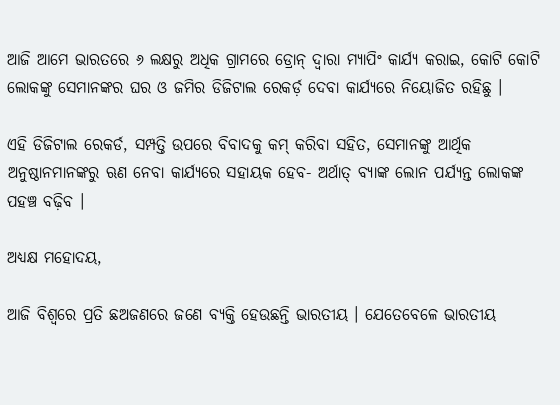ଆଜି ଆମେ ଭାରତରେ ୬ ଲକ୍ଷରୁ ଅଧିକ ଗ୍ରାମରେ ଡ୍ରୋନ୍ ଦ୍ୱାରା ମ୍ୟାପିଂ କାର୍ଯ୍ୟ କରାଇ, କୋଟି କୋଟି ଲୋକଙ୍କୁ ସେମାନଙ୍କର ଘର ଓ ଜମିର ଡିଜିଟାଲ ରେକର୍ଡ଼ ଦେବା କାର୍ଯ୍ୟରେ ନିୟୋଜିତ ରହିଛୁ ।

ଏହି ଡିଜିଟାଲ ରେକର୍ଡ, ସମ୍ପତ୍ତି ଉପରେ ବିବାଦକୁ କମ୍ କରିବା ସହିତ, ସେମାନଙ୍କୁ ଆର୍ଥିକ ଅନୁଷ୍ଠାନମାନଙ୍କରୁ ଋଣ ନେବା କାର୍ଯ୍ୟରେ ସହାୟକ ହେବ- ଅର୍ଥାତ୍ ବ୍ୟାଙ୍କ ଲୋନ ପର୍ଯ୍ୟନ୍ତ ଲୋକଙ୍କ ପହଞ୍ଚ ବଢ଼ିବ ।

ଅଧ୍ୟକ୍ଷ ମହୋଦୟ,

ଆଜି ବିଶ୍ୱରେ ପ୍ରତି ଛଅଜଣରେ ଜଣେ ବ୍ୟକ୍ତି ହେଉଛନ୍ତି ଭାରତୀୟ । ଯେତେବେଳେ ଭାରତୀୟ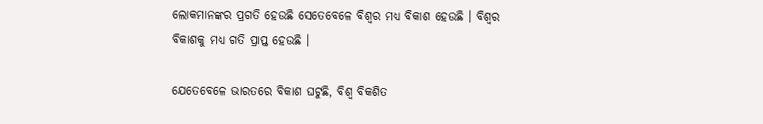ଲୋକମାନଙ୍କର ପ୍ରଗତି ହେଉଛି ସେତେବେଳେ ବିଶ୍ୱର ମଧ୍ୟ ବିକାଶ ହେଉଛି । ବିଶ୍ୱର ବିକାଶକୁ ମଧ୍ୟ ଗତି ପ୍ରାପ୍ତ ହେଉଛି ।

ଯେତେବେଳେ ଭାରତରେ ବିକାଶ ଘଟୁଛି, ବିଶ୍ୱ ବିକଶିତ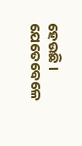ହେଉଛି । ଯେତେବେଳେ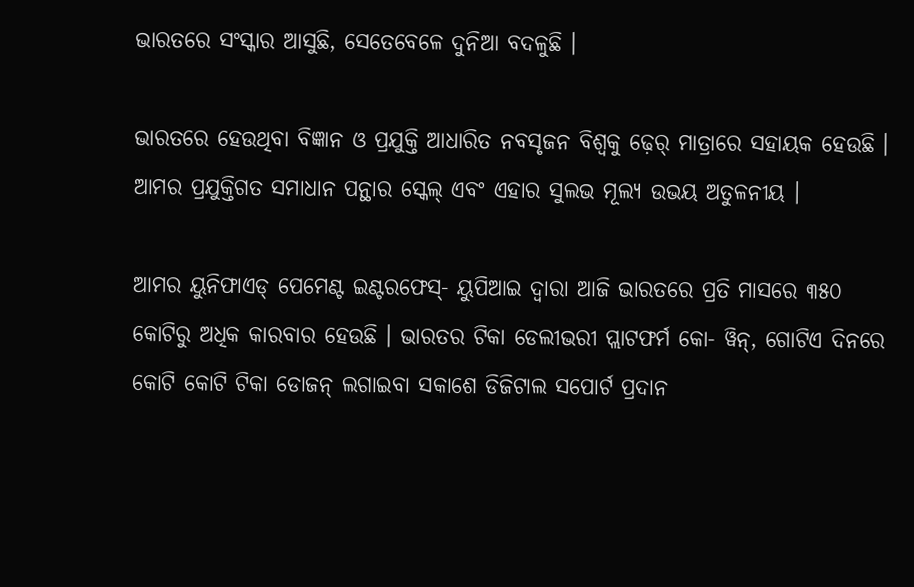ଭାରତରେ ସଂସ୍କାର ଆସୁଛି, ସେତେବେଳେ ଦୁନିଆ ବଦଳୁଛି ।

ଭାରତରେ ହେଉଥିବା ବିଜ୍ଞାନ ଓ ପ୍ରଯୁକ୍ତି ଆଧାରିତ ନବସୃଜନ ବିଶ୍ୱକୁ ଢ଼େର୍ ମାତ୍ରାରେ ସହାୟକ ହେଉଛି । ଆମର ପ୍ରଯୁକ୍ତିଗତ ସମାଧାନ ପନ୍ଥାର ସ୍କେଲ୍ ଏବଂ ଏହାର ସୁଲଭ ମୂଲ୍ୟ ଉଭୟ ଅତୁଳନୀୟ ।

ଆମର ୟୁନିଫାଏଡ୍ ପେମେଣ୍ଟ ଇଣ୍ଟରଫେସ୍‌- ୟୁପିଆଇ ଦ୍ୱାରା ଆଜି ଭାରତରେ ପ୍ରତି ମାସରେ ୩୫୦ କୋଟିରୁ ଅଧିକ କାରବାର ହେଉଛି । ଭାରତର ଟିକା ଡେଲୀଭରୀ ପ୍ଲାଟଫର୍ମ କୋ- ୱିନ୍‌, ଗୋଟିଏ ଦିନରେ କୋଟି କୋଟି ଟିକା ଡୋଜନ୍ ଲଗାଇବା ସକାଶେ ଡିଜିଟାଲ ସପୋର୍ଟ ପ୍ରଦାନ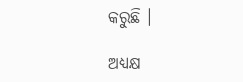କରୁଛି ।

ଅଧ୍ୟକ୍ଷ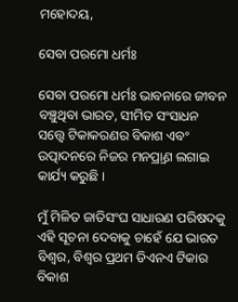ମହୋଦୟ,

ସେବା ପରମୋ ଧର୍ମଃ

ସେବା ପରମୋ ଧର୍ମଃ ଭାବନାରେ ଜୀବନ ବଞ୍ଚୁଥିବା ଭାରତ, ସୀମିତ ସଂସାଧନ ସତ୍ତ୍ୱେ ଟିକାକରଣର ବିକାଶ ଏବଂ ଉତ୍ପାଦନରେ ନିଜର ମନପ୍ର୍ରାଣ ଲଗାଇ କାର୍ଯ୍ୟ କରୁଛି ।

ମୁଁ ମିଳିତ ଜାତିସଂଘ ସାଧାରଣ ପରିଷଦକୁ ଏହି ସୂଚନା ଦେବାକୁ ଚାହେଁ ଯେ ଭାରତ ବିଶ୍ୱର, ବିଶ୍ୱର ପ୍ରଥମ ଡିଏନଏ ଟିକାର ବିକାଶ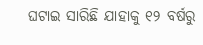ଘଟାଇ ସାରିଛି ଯାହାକୁ ୧୨ ବର୍ଷରୁ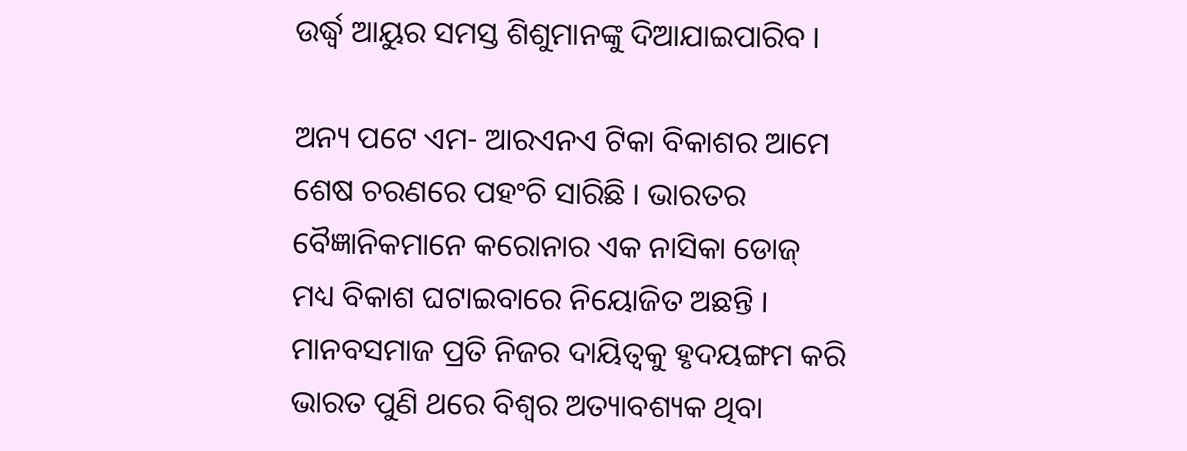ଉର୍ଦ୍ଧ୍ୱ ଆୟୁର ସମସ୍ତ ଶିଶୁମାନଙ୍କୁ ଦିଆଯାଇପାରିବ ।

ଅନ୍ୟ ପଟେ ଏମ- ଆରଏନଏ ଟିକା ବିକାଶର ଆମେ ଶେଷ ଚରଣରେ ପହଂଚି ସାରିଛି । ଭାରତର ବୈଜ୍ଞାନିକମାନେ କରୋନାର ଏକ ନାସିକା ଡୋଜ୍ ମଧ୍ୟ ବିକାଶ ଘଟାଇବାରେ ନିୟୋଜିତ ଅଛନ୍ତି । ମାନବସମାଜ ପ୍ରତି ନିଜର ଦାୟିତ୍ୱକୁ ହୃଦୟଙ୍ଗମ କରି ଭାରତ ପୁଣି ଥରେ ବିଶ୍ୱର ଅତ୍ୟାବଶ୍ୟକ ଥିବା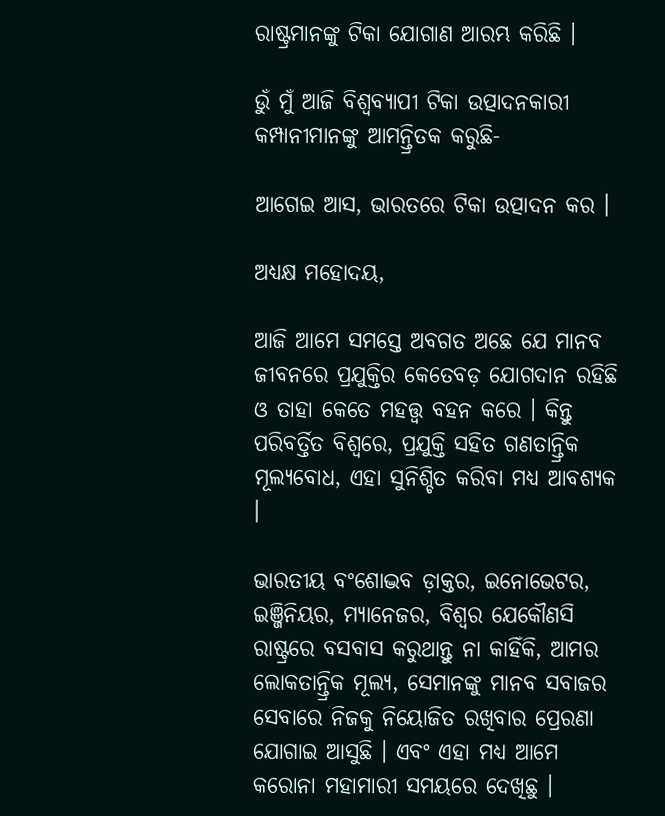ରାଷ୍ଟ୍ରମାନଙ୍କୁ ଟିକା ଯୋଗାଣ ଆରମ୍ଭ କରିଛି ।

ଉୁଁ ମୁଁ ଆଜି ବିଶ୍ୱବ୍ୟାପୀ ଟିକା ଉତ୍ପାଦନକାରୀ କମ୍ପାନୀମାନଙ୍କୁ ଆମନ୍ତ୍ରିତକ କରୁଛି-

ଆଗେଇ ଆସ, ଭାରତରେ ଟିକା ଉତ୍ପାଦନ କର ।

ଅଧ୍ୟକ୍ଷ ମହୋଦୟ,

ଆଜି ଆମେ ସମସ୍ତେ ଅବଗତ ଅଛେ ଯେ ମାନବ ଜୀବନରେ ପ୍ରଯୁକ୍ତିର କେତେବଡ଼ ଯୋଗଦାନ ରହିଛି ଓ ତାହା କେତେ ମହତ୍ତ୍ୱ ବହନ କରେ । କିନ୍ତୁ ପରିବର୍ତ୍ତିତ ବିଶ୍ୱରେ, ପ୍ରଯୁକ୍ତି ସହିତ ଗଣତାନ୍ତ୍ରିକ ମୂଲ୍ୟବୋଧ, ଏହା ସୁନିଶ୍ଚିତ କରିବା ମଧ୍ୟ ଆବଶ୍ୟକ ।

ଭାରତୀୟ ବଂଶୋଦ୍ଭବ ଡ଼ାକ୍ତର, ଇନୋଭେଟର, ଇଞ୍ଜିନିୟର, ମ୍ୟାନେଜର, ବିଶ୍ୱର ଯେକୌଣସି ରାଷ୍ଟ୍ରରେ ବସବାସ କରୁଥାନ୍ତୁ ନା କାହିଁକି, ଆମର ଲୋକତାନ୍ତ୍ରିକ ମୂଲ୍ୟ, ସେମାନଙ୍କୁ ମାନବ ସବାଜର ସେବାରେ ନିଜକୁ ନିୟୋଜିତ ରଖିବାର ପ୍ରେରଣା ଯୋଗାଇ ଆସୁଛି । ଏବଂ ଏହା ମଧ୍ୟ ଆମେ କରୋନା ମହାମାରୀ ସମୟରେ ଦେଖିଛୁ ।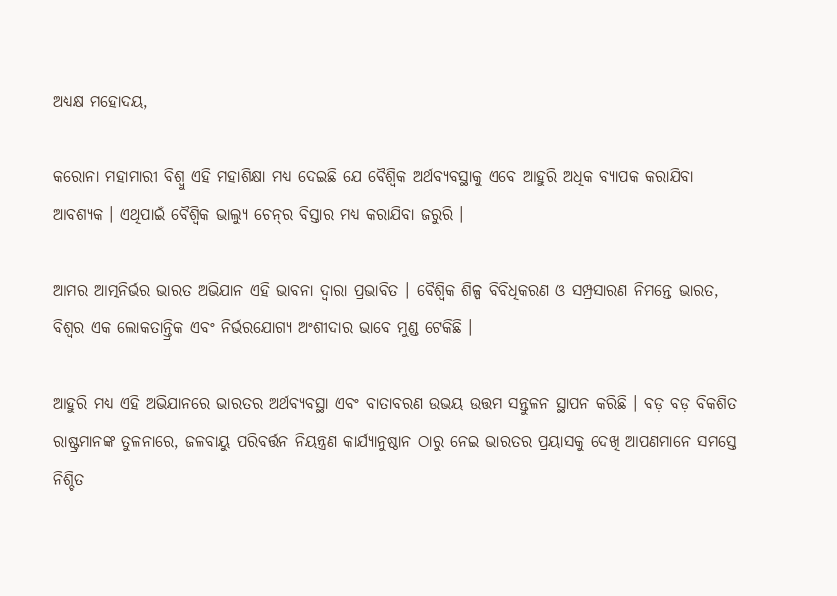ଅଧ୍ୟକ୍ଷ ମହୋଦୟ,

କରୋନା ମହାମାରୀ ବିଶ୍ୱୁ ଏହି ମହାଶିକ୍ଷା ମଧ୍ୟ ଦେଇଛି ଯେ ବୈଶ୍ୱିକ ଅର୍ଥବ୍ୟବସ୍ଥାକୁ ଏବେ ଆହୁରି ଅଧିକ ବ୍ୟାପକ କରାଯିବା ଆବଶ୍ୟକ । ଏଥିପାଇଁ ବୈଶ୍ୱିକ ଭାଲ୍ୟୁ ଚେନ୍‌ର ବିସ୍ତାର ମଧ୍ୟ କରାଯିବା ଜରୁରି ।

ଆମର ଆତ୍ମନିର୍ଭର ଭାରତ ଅଭିଯାନ ଏହି ଭାବନା ଦ୍ୱାରା ପ୍ରଭାବିତ । ବୈଶ୍ୱିକ ଶିଳ୍ପ ବିବିଧିକରଣ ଓ ସମ୍ପ୍ରସାରଣ ନିମନ୍ତେ ଭାରତ, ବିଶ୍ୱର ଏକ ଲୋକତାନ୍ତ୍ରିକ ଏବଂ ନିର୍ଭରଯୋଗ୍ୟ ଅଂଶୀଦାର ଭାବେ ମୁଣ୍ଡ ଟେକିଛି ।

ଆହୁରି ମଧ୍ୟ ଏହି ଅଭିଯାନରେ ଭାରତର ଅର୍ଥବ୍ୟବସ୍ଥା ଏବଂ ବାତାବରଣ ଉଭୟ ଉତ୍ତମ ସନ୍ତୁଳନ ସ୍ଥାପନ କରିଛି । ବଡ଼ ବଡ଼ ବିକଶିତ ରାଷ୍ଟ୍ରମାନଙ୍କ ତୁଳନାରେ, ଜଳବାୟୁ ପରିବର୍ତ୍ତନ ନିୟନ୍ତ୍ରଣ କାର୍ଯ୍ୟାନୁଷ୍ଠାନ ଠାରୁ ନେଇ ଭାରତର ପ୍ରୟାସକୁ ଦେଖି ଆପଣମାନେ ସମସ୍ତେ ନିଶ୍ଚିତ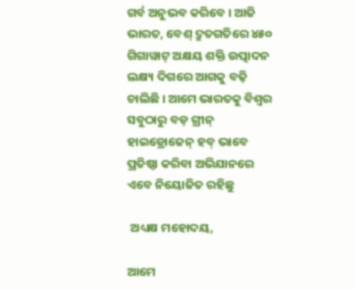ଗର୍ବ ଅନୁଭବ କରିବେ । ଆଜି ଭାରତ, ବେଶ୍ ଦ୍ରୁତଗତିରେ ୪୫୦ ଗିଗାୱାଟ୍ ଅକ୍ଷୟ ଶକ୍ତି ଉତ୍ପାଦନ ଲକ୍ଷ୍ୟ ଦିଗରେ ଆଗକୁ ବଢ଼ି ଚାଲିଛି । ଆମେ ଭାରତକୁ ବିଶ୍ୱର ସବୁଠାରୁ ବଡ଼ ଗ୍ରୀନ୍ ହାଇଡ୍ରୋଜେନ୍ ହବ୍ ଭାବେ ପ୍ରତିଷ୍ଠା କରିବା ଅଭିଯାନରେ ଏବେ ନିୟୋଜିତ ରହିଛୁ

 ଅଧ୍ୟକ୍ଷ ମହୋଦୟ,

ଆମେ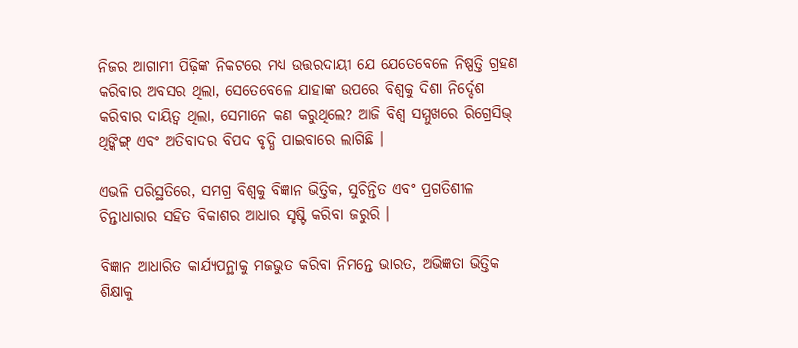ନିଜର ଆଗାମୀ ପିଢ଼ିଙ୍କ ନିକଟରେ ମଧ୍ୟ ଉତ୍ତରଦାୟୀ ଯେ ଯେତେବେଳେ ନିଷ୍ପତ୍ତି ଗ୍ରହଣ କରିବାର ଅବସର ଥିଲା, ସେତେବେଳେ ଯାହାଙ୍କ ଉପରେ ବିଶ୍ୱକୁ ଦିଶା ନିର୍ଦ୍ଦେଶ କରିବାର ଦାୟିତ୍ୱ ଥିଲା, ସେମାନେ କଣ କରୁଥିଲେ? ଆଜି ବିଶ୍ୱ ସମ୍ମୁଖରେ ରିଗ୍ରେସିଭ୍ ଥିଙ୍କିଙ୍ଗ୍ ଏବଂ ଅତିବାଦର ବିପଦ ବୃଦ୍ଧି ପାଇବାରେ ଲାଗିଛି ।

ଏଭଳି ପରିସ୍ଥତିରେ, ସମଗ୍ର ବିଶ୍ୱକୁ ବିଜ୍ଞାନ ଭିତ୍ତିକ, ସୁଚିନ୍ତିତ ଏବଂ ପ୍ରଗତିଶୀଳ ଚିନ୍ତାଧାରାର ସହିତ ବିକାଶର ଆଧାର ସୃଷ୍ଟି କରିବା ଜରୁରି ।

ବିଜ୍ଞାନ ଆଧାରିତ କାର୍ଯ୍ୟପନ୍ଥାକୁ ମଜଭୁତ କରିବା ନିମନ୍ତେ ଭାରତ, ଅଭିଜ୍ଞତା ଭିତ୍ତିକ ଶିକ୍ଷାକୁ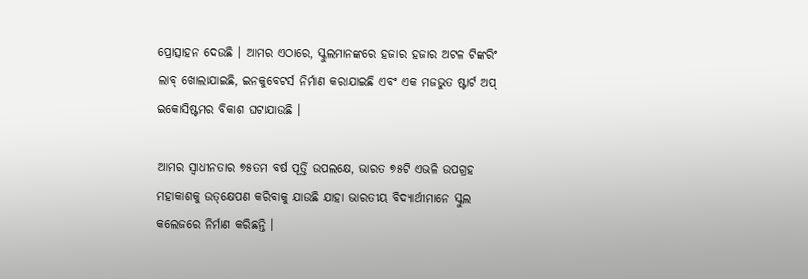ପ୍ରୋତ୍ସାହନ ଦେଉଛି । ଆମର ଏଠାରେ, ସ୍କୁଲମାନଙ୍କରେ ହଜାର ହଜାର ଅଟଳ ଟିଙ୍କରିଂ ଲାବ୍ ଖୋଲାଯାଇଛି, ଇନକୁବେଟର୍ସ ନିର୍ମାଣ କରାଯାଇଛି ଏବଂ ଏକ ମଜଭୁତ ଷ୍ଟାର୍ଟ ଅପ୍ ଇକୋସିଷ୍ଟମର ବିକାଶ ଘଟାଯାଉଛି ।

ଆମର ସ୍ୱାଧୀନତାର ୭୫ତମ ବର୍ଷ ପୂର୍ତ୍ତି ଉପଲକ୍ଷେ, ଭାରତ ୭୫ଟି ଏଭଳି ଉପଗ୍ରହ ମହାକାଶକୁ ଉତ୍‌କ୍ଷେପଣ କରିବାକୁ ଯାଉଛି ଯାହା ଭାରତୀୟ ବିଦ୍ୟାର୍ଥୀମାନେ ସ୍କୁଲ କଲେଜରେ ନିର୍ମାଣ କରିଛନ୍ତି ।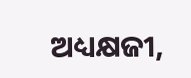ଅଧ୍ୟକ୍ଷଜୀ,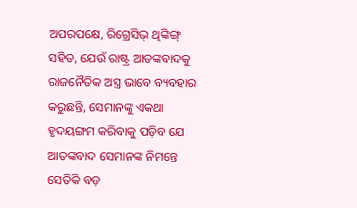ଅପରପକ୍ଷେ, ରିଗ୍ରେସିଭ୍ ଥିଙ୍କିଙ୍ଗ୍ ସହିତ, ଯେଉଁ ରାଷ୍ଟ୍ର ଆତଙ୍କବାଦକୁ ରାଜନୈତିକ ଅସ୍ତ୍ର ଭାବେ ବ୍ୟବହାର କରୁଛନ୍ତି, ସେମାନଙ୍କୁ ଏକଥା ହୃଦୟଙ୍ଗମ କରିବାକୁ ପଡ଼ିବ ଯେ ଆତଙ୍କବାଦ ସେମାନଙ୍କ ନିମନ୍ତେ ସେତିକି ବଡ଼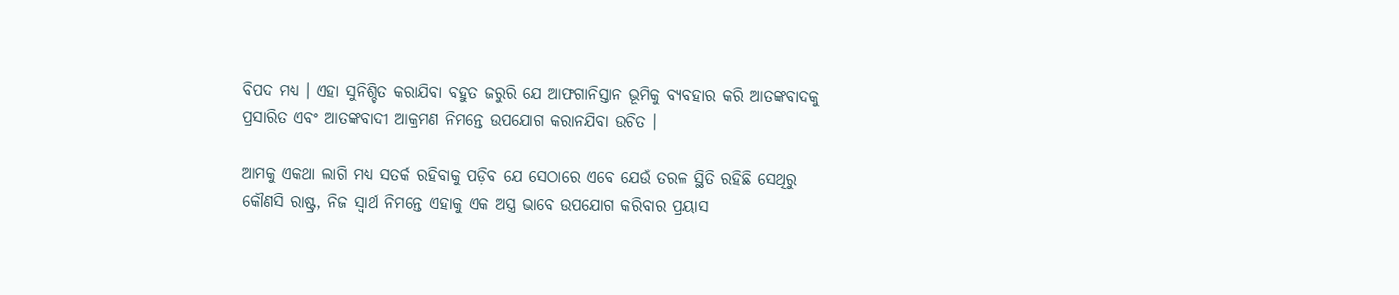ବିପଦ ମଧ୍ୟ । ଏହା ସୁନିଶ୍ଚିତ କରାଯିବା ବହୁତ ଜରୁରି ଯେ ଆଫଗାନିସ୍ତାନ ଭୂମିକୁ ବ୍ୟବହାର କରି ଆତଙ୍କବାଦକୁ ପ୍ରସାରିତ ଏବଂ ଆତଙ୍କବାଦୀ ଆକ୍ରମଣ ନିମନ୍ତେ ଉପଯୋଗ କରାନଯିବା ଉଚିତ ।

ଆମକୁ ଏକଥା ଲାଗି ମଧ୍ୟ ସତର୍କ ରହିବାକୁ ପଡ଼ିବ ଯେ ସେଠାରେ ଏବେ ଯେଉଁ ତରଳ ସ୍ଥିତି ରହିଛି ସେଥିରୁ କୌଣସି ରାଷ୍ଟ୍ର, ନିଜ ସ୍ୱାର୍ଥ ନିମନ୍ତେ ଏହାକୁ ଏକ ଅସ୍ତ୍ର ଭାବେ ଉପଯୋଗ କରିବାର ପ୍ରୟାସ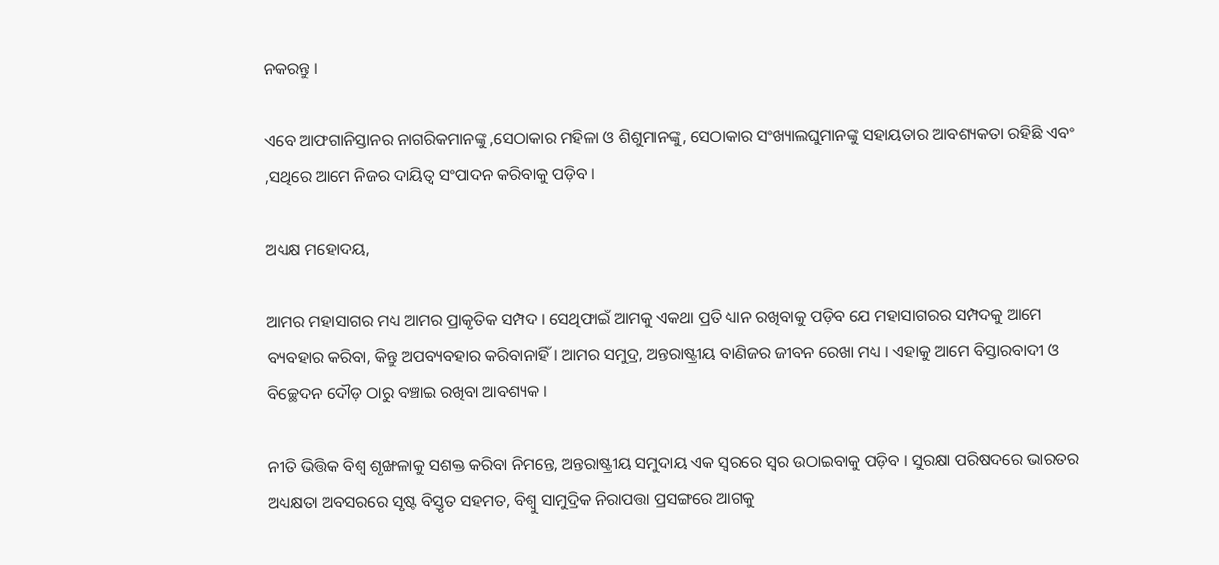ନକରନ୍ତୁ ।

ଏବେ ଆଫଗାନିସ୍ତାନର ନାଗରିକମାନଙ୍କୁ ,ସେଠାକାର ମହିଳା ଓ ଶିଶୁମାନଙ୍କୁ, ସେଠାକାର ସଂଖ୍ୟାଲଘୁମାନଙ୍କୁ ସହାୟତାର ଆବଶ୍ୟକତା ରହିଛି ଏବଂ ,ସଥିରେ ଆମେ ନିଜର ଦାୟିତ୍ୱ ସଂପାଦନ କରିବାକୁ ପଡ଼ିବ ।

ଅଧ୍ୟକ୍ଷ ମହୋଦୟ,

ଆମର ମହାସାଗର ମଧ୍ୟ ଆମର ପ୍ରାକୃତିକ ସମ୍ପଦ । ସେଥିଫାଇଁ ଆମକୁ ଏକଥା ପ୍ରତି ଧ୍ୟାନ ରଖିବାକୁ ପଡ଼ିବ ଯେ ମହାସାଗରର ସମ୍ପଦକୁ ଆମେ ବ୍ୟବହାର କରିବା, କିନ୍ତୁ ଅପବ୍ୟବହାର କରିବାନାହିଁ । ଆମର ସମୁଦ୍ର, ଅନ୍ତରାଷ୍ଟ୍ରୀୟ ବାଣିଜର ଜୀବନ ରେଖା ମଧ୍ୟ । ଏହାକୁ ଆମେ ବିସ୍ତାରବାଦୀ ଓ ବିଚ୍ଛେଦନ ଦୌଡ଼ ଠାରୁ ବଞ୍ଚାଇ ରଖିବା ଆବଶ୍ୟକ ।

ନୀତି ଭିତ୍ତିକ ବିଶ୍ୱ ଶୃଙ୍ଖଳାକୁ ସଶକ୍ତ କରିବା ନିମନ୍ତେ, ଅନ୍ତରାଷ୍ଟ୍ରୀୟ ସମୁଦାୟ ଏକ ସ୍ୱରରେ ସ୍ୱର ଉଠାଇବାକୁ ପଡ଼ିବ । ସୁରକ୍ଷା ପରିଷଦରେ ଭାରତର ଅଧ୍ୟକ୍ଷତା ଅବସରରେ ସୃଷ୍ଟ ବିସ୍ତୃତ ସହମତ, ବିଶ୍ୱୁ ସାମୁଦ୍ରିକ ନିରାପତ୍ତା ପ୍ରସଙ୍ଗରେ ଆଗକୁ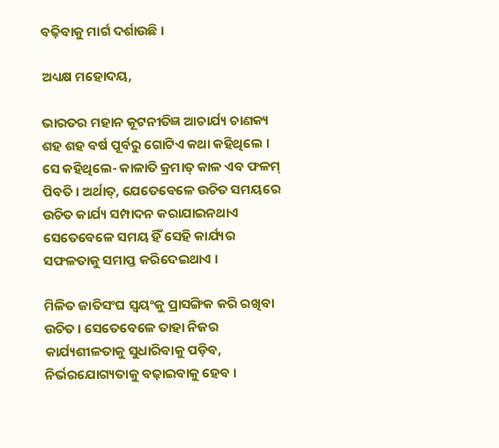ବଢ଼ିବାକୁ ମାର୍ଗ ଦର୍ଶାଉଛି ।

ଅଧ୍ୟକ୍ଷ ମହୋଦୟ,

ଭାରତର ମହାନ କୂଟନୀତିଜ୍ଞ ଆଚାର୍ଯ୍ୟ ଚାଣକ୍ୟ ଶହ ଶହ ବର୍ଷ ପୂର୍ବରୁ ଗୋଟିଏ କଥା କହିଥିଲେ ।  ସେ କହିଥିଲେ- କାଳାତି କ୍ରମାତ୍ କାଳ ଏବ ଫଳମ୍ ପିବତି । ଅର୍ଥାତ୍‌, ଯେତେବେଳେ ଉଚିତ ସମୟରେ ଉଚିତ କାର୍ଯ୍ୟ ସମ୍ପାଦନ କରାଯାଇନଥାଏ ସେତେବେଳେ ସମୟ ହିଁ ସେହି କାର୍ଯ୍ୟର ସଫଳତାକୁ ସମାପ୍ତ କରିଦେଇଥାଏ ।

ମିଳିତ ଜାତିସଂଘ ସ୍ୱୟଂକୁ ପ୍ରାସଙ୍ଗିକ କରି ରଖିବା ଉଚିତ । ସେତେବେଳେ ତାହା ନିଜର କାର୍ଯ୍ୟଶୀଳତାକୁ ସୁଧାରିବାକୁ ପଡ଼ିବ, ନିର୍ଭରଯୋଗ୍ୟତାକୁ ବଢ଼ାଇବାକୁ ହେବ ।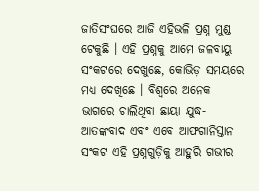ଜାତିସଂଘରେ ଆଜି ଏହିଭଳି ପ୍ରଶ୍ନ ମୁଣ୍ଡ ଟେକୁଛି । ଏହି ପ୍ରଶ୍ନକୁ ଆମେ ଜଳବାୟୁ ସଂକଟରେ ଦେଖୁଛେ, କୋଭିଡ଼ ସମୟରେ ମଧ୍ୟ ଦେଖିଛେ । ବିଶ୍ୱରେ ଅନେକ ଭାଗରେ ଚାଲିଥିବା ଛାୟା ଯୁଦ୍ଧ- ଆତଙ୍କବାଦ ଏବଂ ଏବେ ଆଫଗାନିସ୍ତାନ ସଂକଟ ଏହି ପ୍ରଶ୍ନଗୁଡ଼ିକୁ ଆହୁରି ଗଭୀର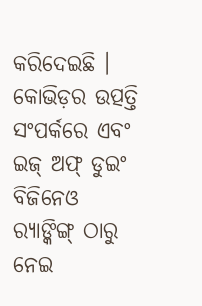କରିଦେଇଛି । କୋଭିଡ଼ର ଉତ୍ପତ୍ତି ସଂପର୍କରେ ଏବଂ ଇଜ୍ ଅଫ୍ ଡୁଇଂ ବିଜିନେଓ ର‌୍ୟାଙ୍କିଙ୍ଗ୍ ଠାରୁ ନେଇ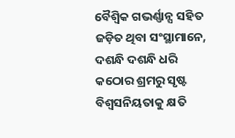ବୈଶ୍ୱିକ ଗଭର୍ଣ୍ଣାନ୍ସ ସହିତ ଜଡ଼ିତ ଥିବା ସଂସ୍ଥାମାନେ, ଦଶନ୍ଧି ଦଶନ୍ଧି ଧରି କଠୋର ଶ୍ରମରୁ ସୃଷ୍ଟ ବିଶ୍ୱସନିୟତାକୁ କ୍ଷତି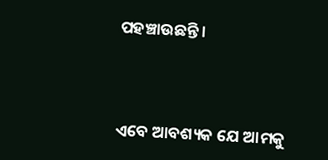ପହଞ୍ଚାଉଛନ୍ତି ।



ଏବେ ଆବଶ୍ୟକ ଯେ ଆମକୁ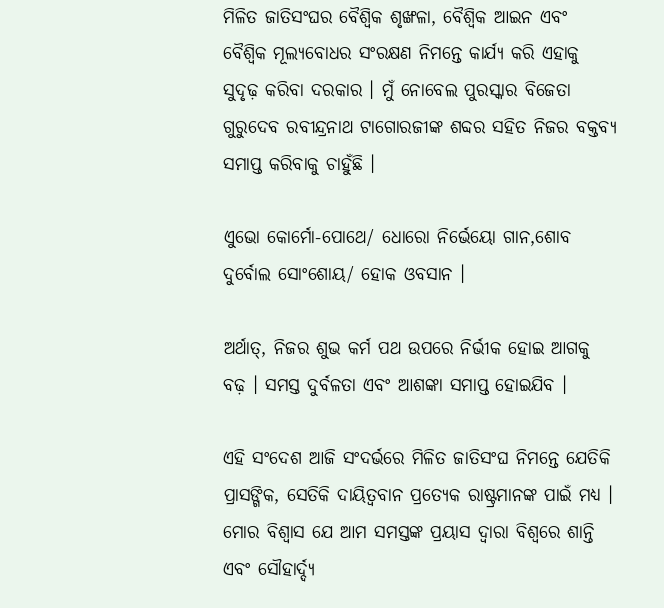ମିଳିତ ଜାତିସଂଘର ବୈଶ୍ୱିକ ଶୃଙ୍ଖଳା, ବୈଶ୍ୱିକ ଆଇନ ଏବଂ ବୈଶ୍ୱିକ ମୂଲ୍ୟବୋଧର ସଂରକ୍ଷଣ ନିମନ୍ତେ କାର୍ଯ୍ୟ କରି ଏହାକୁ ସୁଦୃଢ଼ କରିବା ଦରକାର । ମୁଁ ନୋବେଲ ପୁରସ୍କାର ବିଜେତା ଗୁରୁଦେବ ରବୀନ୍ଦ୍ରନାଥ ଟାଗୋରଜୀଙ୍କ ଶବ୍ଦର ସହିତ ନିଜର ବକ୍ତବ୍ୟ ସମାପ୍ତ କରିବାକୁ ଚାହୁଁଛି ।

ଏୁଭୋ କୋର୍ମୋ-ପୋଥେ/ ଧୋରୋ ନିର୍ଭେୟୋ ଗାନ,ଶୋବ ଦୁର୍ବୋଲ ସୋଂଶୋୟ/ ହୋକ ଓବସାନ ।

ଅର୍ଥାତ୍‌, ନିଜର ଶୁଭ କର୍ମ ପଥ ଉପରେ ନିର୍ଭୀକ ହୋଇ ଆଗକୁ ବଢ଼ । ସମସ୍ତ ଦୁର୍ବଳତା ଏବଂ ଆଶଙ୍କା ସମାପ୍ତ ହୋଇଯିବ ।

ଏହି ସଂଦେଶ ଆଜି ସଂଦର୍ଭରେ ମିଳିତ ଜାତିସଂଘ ନିମନ୍ତେ ଯେତିକି ପ୍ରାସଙ୍ଗିକ, ସେତିକି ଦାୟିତ୍ୱବାନ ପ୍ରତ୍ୟେକ ରାଷ୍ଟ୍ରମାନଙ୍କ ପାଇଁ ମଧ୍ୟ । ମୋର ବିଶ୍ୱାସ ଯେ ଆମ ସମସ୍ତଙ୍କ ପ୍ରୟାସ ଦ୍ୱାରା ବିଶ୍ୱରେ ଶାନ୍ତି ଏବଂ ସୌହାର୍ଦ୍ଦ୍ୟ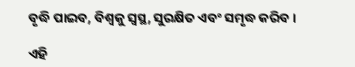ବୃଦ୍ଧି ପାଇବ, ବିଶ୍ୱକୁ ସ୍ୱସ୍ଥ, ସୁରକ୍ଷିତ ଏବଂ ସମୃଦ୍ଧ କରିବ ।

ଏହି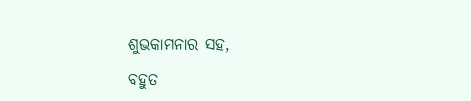ଶୁଭକାମନାର ସହ,

ବହୁତ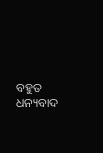ବହୁତ  ଧନ୍ୟବାଦ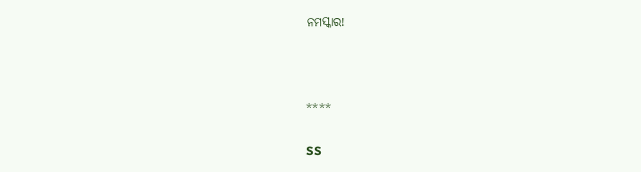ନମସ୍କାର!



****

SS